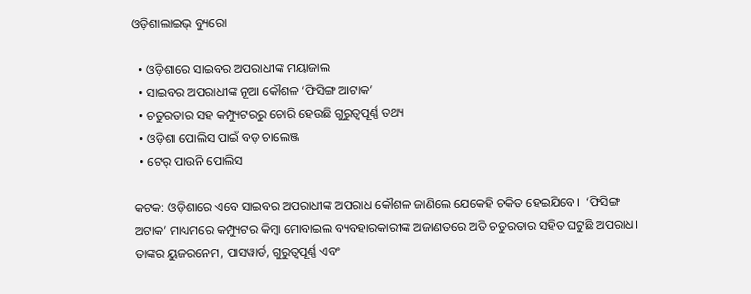ଓଡ଼ିଶାଲାଇଭ୍‌ ବ୍ୟୁରୋ

  • ଓଡ଼ିଶାରେ ସାଇବର ଅପରାଧୀଙ୍କ ମୟାଜାଲ
  • ସାଇବର ଅପରାଧୀଙ୍କ ନୂଆ କୌଶଳ ‘ଫିସିଙ୍ଗ ଆଟାକ’
  • ଚତୁରତାର ସହ କମ୍ପ୍ୟୁଟରରୁ ଚୋରି ହେଉଛି ଗୁରୁତ୍ୱପୂର୍ଣ୍ଣ ତଥ୍ୟ
  • ଓଡ଼ିଶା ପୋଲିସ ପାଇଁ ବଡ଼ ଚାଲେଞ୍ଜ
  • ଟେର୍ ପାଉନି ପୋଲିସ

କଟକ: ଓଡ଼ିଶାରେ ଏବେ ସାଇବର ଅପରାଧୀଙ୍କ ଅପରାଧ କୌଶଳ ଜାଣିଲେ ଯେକେହି ଚକିତ ହେଇଯିବେ।  ‘ଫିସିଙ୍ଗ ଅଟାକ’ ମାଧ୍ୟମରେ କମ୍ପ୍ୟୁଟର କିମ୍ବା ମୋବାଇଲ ବ୍ୟବହାରକାରୀଙ୍କ ଅଜାଣତରେ ଅତି ଚତୁରତାର ସହିତ ଘଟୁଛି ଅପରାଧ। ତାଙ୍କର ୟୁଜରନେମ, ପାସୱାର୍ଡ, ଗୁରୁତ୍ୱପୂର୍ଣ୍ଣ ଏବଂ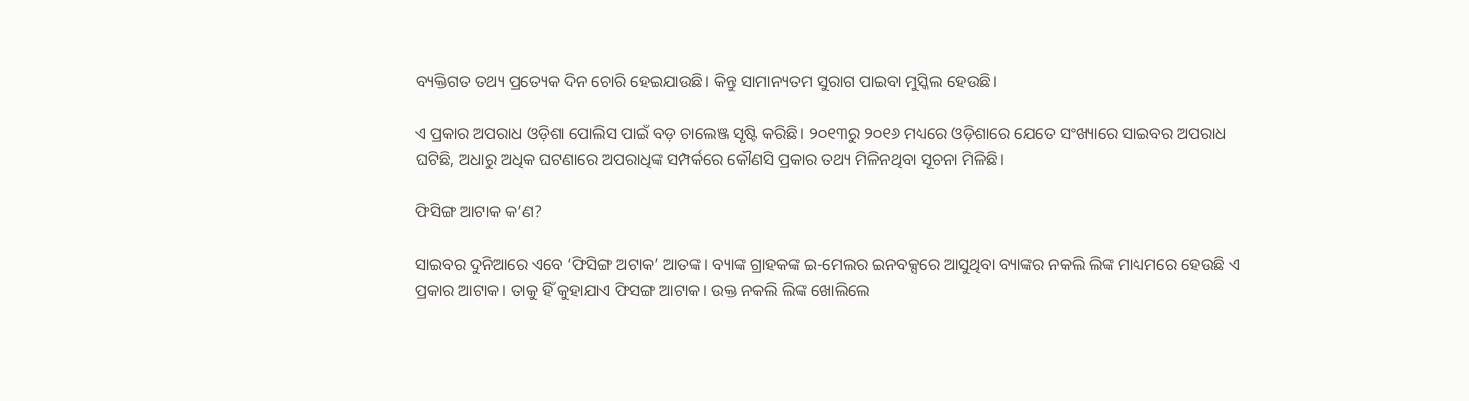ବ୍ୟକ୍ତିଗତ ତଥ୍ୟ ପ୍ରତ୍ୟେକ ଦିନ ଚୋରି ହେଇଯାଉଛି। କିନ୍ତୁ ସାମାନ୍ୟତମ ସୁରାଗ ପାଇବା ମୁସ୍କିଲ ହେଉଛି।

ଏ ପ୍ରକାର ଅପରାଧ ଓଡ଼ିଶା ପୋଲିସ ପାଇଁ ବଡ଼ ଚାଲେଞ୍ଜ ସୃଷ୍ଟି କରିଛି। ୨୦୧୩ରୁ ୨୦୧୬ ମଧ୍ୟରେ ଓଡ଼ିଶାରେ ଯେତେ ସଂଖ୍ୟାରେ ସାଇବର ଅପରାଧ ଘଟିଛି, ଅଧାରୁ ଅଧିକ ଘଟଣାରେ ଅପରାଧିଙ୍କ ସମ୍ପର୍କରେ କୌଣସି ପ୍ରକାର ତଥ୍ୟ ମିଳିନଥିବା ସୂଚନା ମିଳିଛି।

ଫିସିଙ୍ଗ ଆଟାକ କ’ଣ?

ସାଇବର ଦୁନିଆରେ ଏବେ ‘ଫିସିଙ୍ଗ ଅଟାକ’ ଆତଙ୍କ। ବ୍ୟାଙ୍କ ଗ୍ରାହକଙ୍କ ଇ-ମେଲର ଇନବକ୍ସରେ ଆସୁଥିବା ବ୍ୟାଙ୍କର ନକଲି ଲିଙ୍କ ମାଧ୍ୟମରେ ହେଉଛି ଏ ପ୍ରକାର ଆଟାକ। ତାକୁ ହିଁ କୁହାଯାଏ ଫିସଙ୍ଗ ଆଟାକ। ଉକ୍ତ ନକଲି ଲିଙ୍କ ଖୋଲିଲେ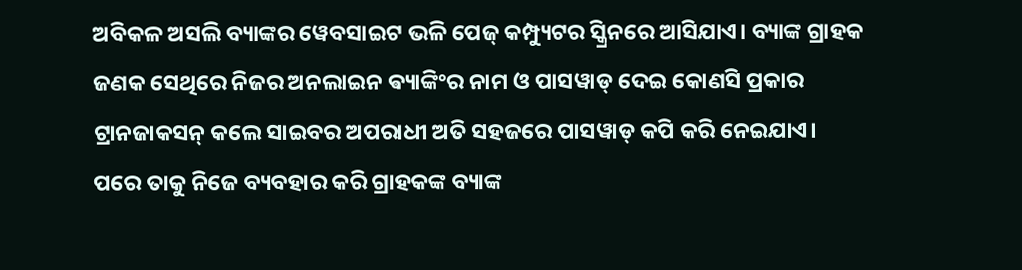ଅବିକଳ ଅସଲି ବ୍ୟାଙ୍କର ୱେବସାଇଟ ଭଳି ପେଜ୍ କମ୍ପ୍ୟୁଟର ସ୍କ୍ରିନରେ ଆସିଯାଏ। ବ୍ୟାଙ୍କ ଗ୍ରାହକ ଜଣକ ସେଥିରେ ନିଜର ଅନଲାଇନ ଵ୍ୟାଙ୍କିଂର ନାମ ଓ ପାସୱାଡ୍ ଦେଇ କୋଣସି ପ୍ରକାର ଟ୍ରାନଜାକସନ୍ କଲେ ସାଇବର ଅପରାଧୀ ଅତି ସହଜରେ ପାସୱାଡ୍ କପି କରି ନେଇଯାଏ। ପରେ ତାକୁ ନିଜେ ବ୍ୟବହାର କରି ଗ୍ରାହକଙ୍କ ବ୍ୟାଙ୍କ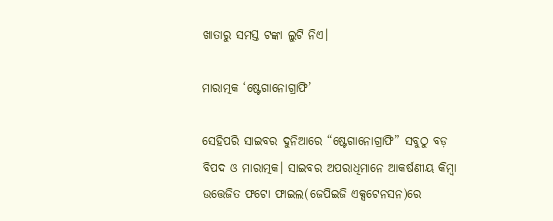ଖାତାରୁ ସମସ୍ତ ଟଙ୍କା ଲୁଟି ନିଏ।

ମାରାତ୍ମକ ‘ଷ୍ଟେଗାନୋଗ୍ରାଫି’

ସେହିପରି ସାଇବର ଦୁନିଆରେ “ଷ୍ଟେଗାନୋଗ୍ରାଫି” ସବୁଠୁ ବଡ଼ ବିପଦ ଓ ମାରାତ୍ମକ। ସାଇବର ଅପରାଧିମାନେ ଆକର୍ଷଣୀୟ କିମ୍ବା ଉତ୍ତେଜିତ ଫଟୋ ଫାଇଲ(ଜେପିଇଜି ଏକ୍ସଟେନସନ)ରେ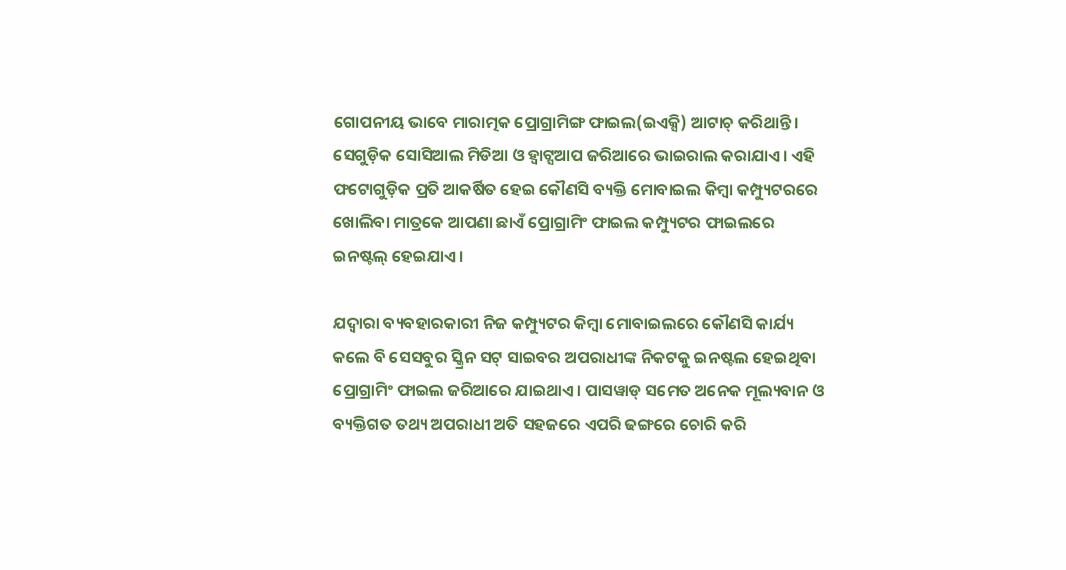ଗୋପନୀୟ ଭାବେ ମାରାତ୍ମକ ପ୍ରୋଗ୍ରାମିଙ୍ଗ ଫାଇଲ(ଇଏକ୍ସି) ଆଟାଚ୍ କରିଥାନ୍ତି। ସେଗୁଡ଼ିକ ସୋସିଆଲ ମିଡିଆ ଓ ହ୍ଵାଟ୍ସଆପ ଜରିଆରେ ଭାଇରାଲ କରାଯାଏ। ଏହି ଫଟୋଗୁଡ଼ିକ ପ୍ରତି ଆକର୍ଷିତ ହେଇ କୌଣସି ବ୍ୟକ୍ତି ମୋବାଇଲ କିମ୍ବା କମ୍ପ୍ୟୁଟରରେ ଖୋଲିବା ମାତ୍ରକେ ଆପଣା ଛାଏଁ ପ୍ରୋଗ୍ରାମିଂ ଫାଇଲ କମ୍ପ୍ୟୁଟର ଫାଇଲରେ ଇନଷ୍ଟଲ୍ ହେଇଯାଏ।

ଯଦ୍ୱାରା ବ୍ୟବହାରକାରୀ ନିଜ କମ୍ପ୍ୟୁଟର କିମ୍ୱା ମୋବାଇଲରେ କୌଣସି କାର୍ଯ୍ୟ କଲେ ବି ସେସବୁର ସ୍କ୍ରିନ ସଟ୍ ସାଇବର ଅପରାଧୀଙ୍କ ନିକଟକୁ ଇନଷ୍ଟଲ ହେଇଥିବା ପ୍ରୋଗ୍ରାମିଂ ଫାଇଲ ଜରିଆରେ ଯାଇଥାଏ। ପାସୱାଡ୍ ସମେତ ଅନେକ ମୂଲ୍ୟବାନ ଓ ବ୍ୟକ୍ତିଗତ ତଥ୍ୟ ଅପରାଧୀ ଅତି ସହଜରେ ଏପରି ଢଙ୍ଗରେ ଚୋରି କରି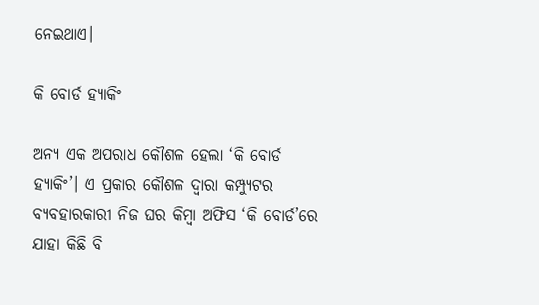ନେଇଥାଏ।

କି ବୋର୍ଡ ହ୍ୟାକିଂ

ଅନ୍ୟ ଏକ ଅପରାଧ କୌଶଳ ହେଲା ‘କି ବୋର୍ଡ ହ୍ୟାକିଂ’। ଏ ପ୍ରକାର କୌଶଳ ଦ୍ୱାରା କମ୍ପ୍ୟୁଟର ବ୍ୟବହାରକାରୀ ନିଜ ଘର କିମ୍ବା ଅଫିସ ‘କି ବୋର୍ଡ’ରେ ଯାହା କିଛି ବି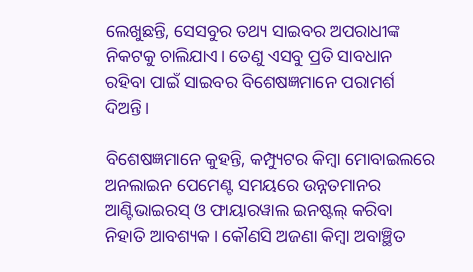ଲେଖୁଛନ୍ତି, ସେସବୁର ତଥ୍ୟ ସାଇବର ଅପରାଧୀଙ୍କ ନିକଟକୁ ଚାଲିଯାଏ। ତେଣୁ ଏସବୁ ପ୍ରତି ସାବଧାନ ରହିବା ପାଇଁ ସାଇବର ବିଶେଷଜ୍ଞମାନେ ପରାମର୍ଶ ଦିଅନ୍ତି।

ବିଶେଷଜ୍ଞମାନେ କୁହନ୍ତି, କମ୍ପ୍ୟୁଟର କିମ୍ବା ମୋବାଇଲରେ ଅନଲାଇନ ପେମେଣ୍ଟ ସମୟରେ ଉନ୍ନତମାନର ଆଣ୍ଟିଭାଇରସ୍ ଓ ଫାୟାରୱାଲ ଇନଷ୍ଟଲ୍ କରିବା ନିହାତି ଆବଶ୍ୟକ। କୌଣସି ଅଜଣା କିମ୍ବା ଅବାଞ୍ଛିତ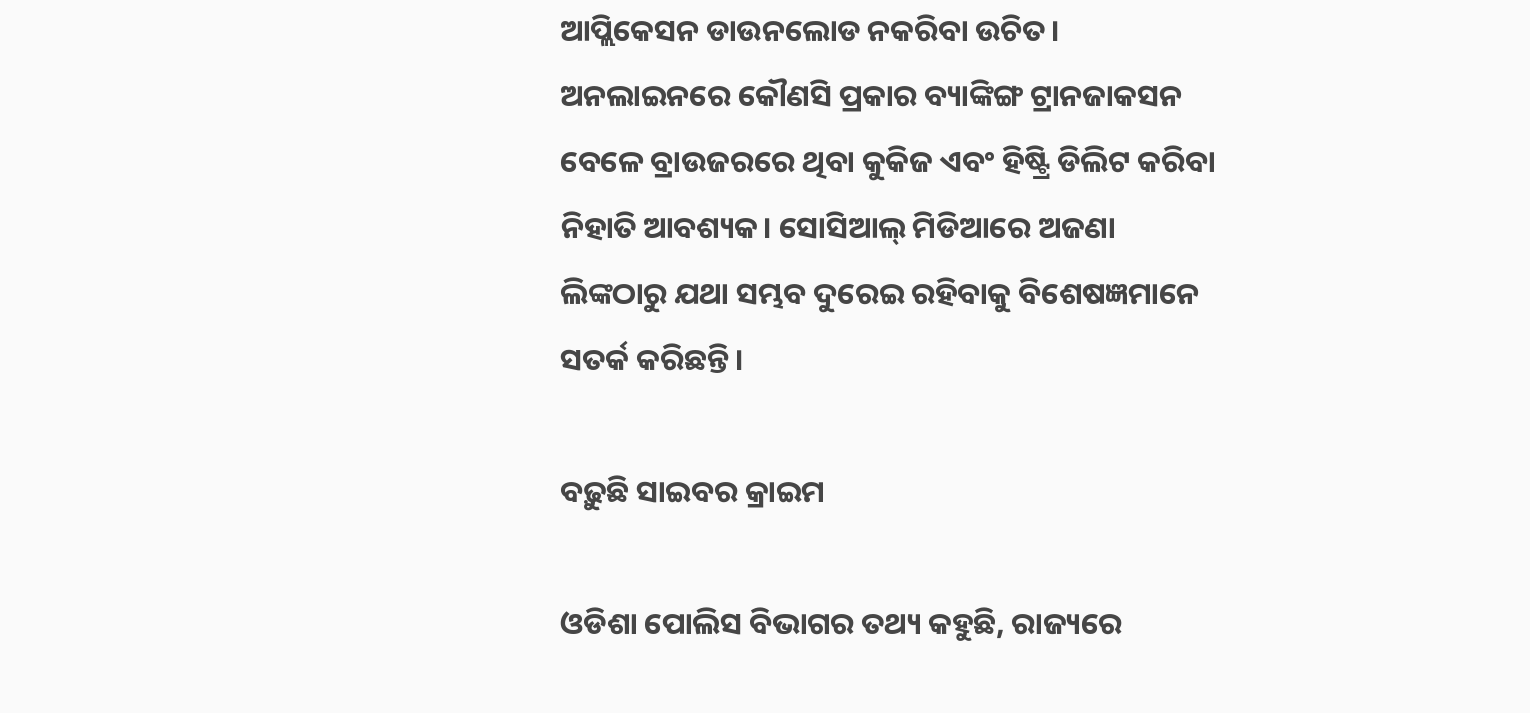ଆପ୍ଲିକେସନ ଡାଉନଲୋଡ ନକରିବା ଉଚିତ। ଅନଲାଇନରେ କୌଣସି ପ୍ରକାର ବ୍ୟାଙ୍କିଙ୍ଗ ଟ୍ରାନଜାକସନ ବେଳେ ବ୍ରାଉଜରରେ ଥିବା କୁକିଜ ଏବଂ ହିଷ୍ଟ୍ରି ଡିଲିଟ କରିବା ନିହାତି ଆବଶ୍ୟକ। ସୋସିଆଲ୍ ମିଡିଆରେ ଅଜଣା ଲିଙ୍କଠାରୁ ଯଥା ସମ୍ଭବ ଦୁରେଇ ରହିବାକୁ ବିଶେଷଜ୍ଞମାନେ ସତର୍କ କରିଛନ୍ତି।

ବଢ଼ୁଛି ସାଇବର କ୍ରାଇମ

ଓଡିଶା ପୋଲିସ ବିଭାଗର ତଥ୍ୟ କହୁଛି, ରାଜ୍ୟରେ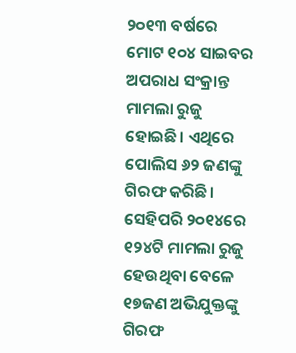୨୦୧୩ ବର୍ଷରେ ମୋଟ ୧୦୪ ସାଇବର ଅପରାଧ ସଂକ୍ରାନ୍ତ ମାମଲା ରୁଜୁ ହୋଇଛି। ଏଥିରେ ପୋଲିସ ୬୨ ଜଣଙ୍କୁ ଗିରଫ କରିଛି। ସେହିପରି ୨୦୧୪ରେ ୧୨୪ଟି ମାମଲା ରୁଜୁ ହେଉଥିବା ବେଳେ ୧୭ଜଣ ଅଭିଯୁକ୍ତଙ୍କୁ ଗିରଫ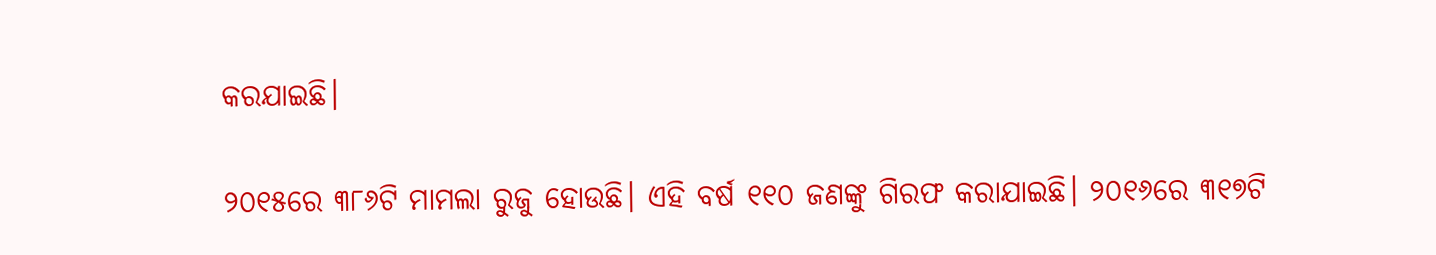କରଯାଇଛି।

୨୦୧୫ରେ ୩୮୬ଟି ମାମଲା ରୁଜୁ ହୋଉଛି। ଏହି ବର୍ଷ ୧୧୦ ଜଣଙ୍କୁ ଗିରଫ କରାଯାଇଛି। ୨୦୧୬ରେ ୩୧୭ଟି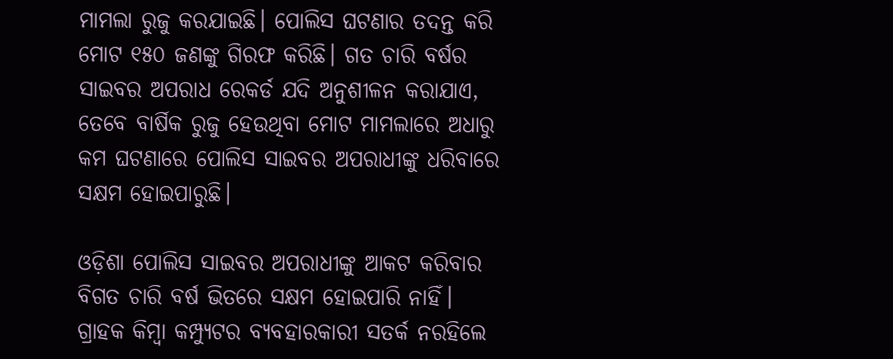ମାମଲା ରୁଜୁ କରଯାଇଛି। ପୋଲିସ ଘଟଣାର ତଦନ୍ତ କରି ମୋଟ ୧୫୦ ଜଣଙ୍କୁ ଗିରଫ କରିଛି। ଗତ ଚାରି ବର୍ଷର ସାଇବର ଅପରାଧ ରେକର୍ଡ ଯଦି ଅନୁଶୀଳନ କରାଯାଏ, ତେବେ ବାର୍ଷିକ ରୁଜୁ ହେଉଥିବା ମୋଟ ମାମଲାରେ ଅଧାରୁ କମ ଘଟଣାରେ ପୋଲିସ ସାଇବର ଅପରାଧୀଙ୍କୁ ଧରିବାରେ ସକ୍ଷମ ହୋଇପାରୁଛି।

ଓଡ଼ିଶା ପୋଲିସ ସାଇବର ଅପରାଧୀଙ୍କୁ ଆକଟ କରିବାର ବିଗତ ଚାରି ବର୍ଷ ଭିତରେ ସକ୍ଷମ ହୋଇପାରି ନାହିଁ। ଗ୍ରାହକ କିମ୍ବା କମ୍ପ୍ୟୁଟର ବ୍ୟବହାରକାରୀ ସତର୍କ ନରହିଲେ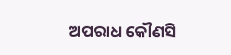ଅପରାଧ କୌଣସି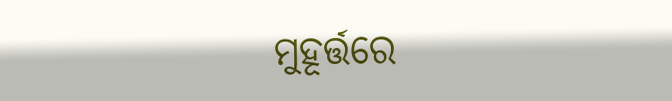ମୁହୂର୍ତ୍ତରେ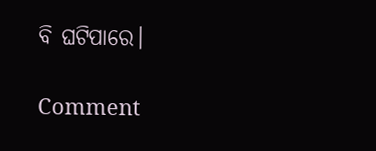ବି ଘଟିପାରେ।

Comment